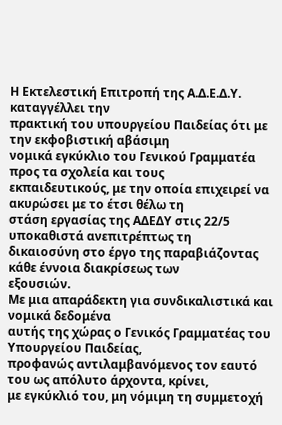Η Εκτελεστική Επιτροπή της Α.Δ.Ε.Δ.Υ. καταγγέλλει την
πρακτική του υπουργείου Παιδείας ότι με την εκφοβιστική αβάσιμη
νομικά εγκύκλιο του Γενικού Γραμματέα προς τα σχολεία και τους
εκπαιδευτικούς, με την οποία επιχειρεί να ακυρώσει με το έτσι θέλω τη
στάση εργασίας της ΑΔΕΔΥ στις 22/5 υποκαθιστά ανεπιτρέπτως τη
δικαιοσύνη στο έργο της παραβιάζοντας κάθε έννοια διακρίσεως των
εξουσιών.
Με μια απαράδεκτη για συνδικαλιστικά και νομικά δεδομένα
αυτής της χώρας ο Γενικός Γραμματέας του Υπουργείου Παιδείας,
προφανώς αντιλαμβανόμενος τον εαυτό του ως απόλυτο άρχοντα, κρίνει,
με εγκύκλιό του, μη νόμιμη τη συμμετοχή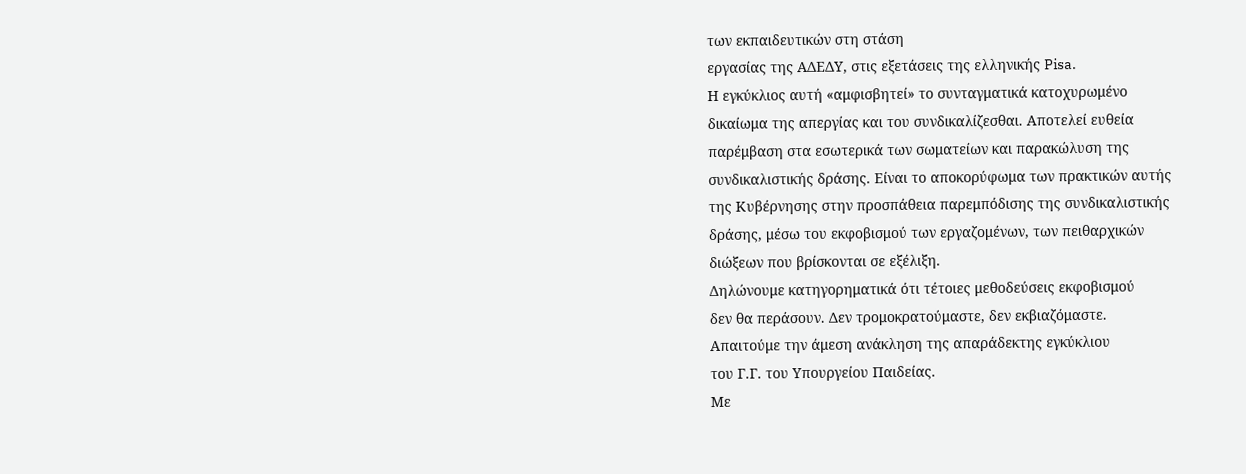των εκπαιδευτικών στη στάση
εργασίας της ΑΔΕΔΥ, στις εξετάσεις της ελληνικής Pisa.
Η εγκύκλιος αυτή «αμφισβητεί» το συνταγματικά κατοχυρωμένο
δικαίωμα της απεργίας και του συνδικαλίζεσθαι. Αποτελεί ευθεία
παρέμβαση στα εσωτερικά των σωματείων και παρακώλυση της
συνδικαλιστικής δράσης. Είναι το αποκορύφωμα των πρακτικών αυτής
της Κυβέρνησης στην προσπάθεια παρεμπόδισης της συνδικαλιστικής
δράσης, μέσω του εκφοβισμού των εργαζομένων, των πειθαρχικών
διώξεων που βρίσκονται σε εξέλιξη.
Δηλώνουμε κατηγορηματικά ότι τέτοιες μεθοδεύσεις εκφοβισμού
δεν θα περάσουν. Δεν τρομοκρατούμαστε, δεν εκβιαζόμαστε.
Απαιτούμε την άμεση ανάκληση της απαράδεκτης εγκύκλιου
του Γ.Γ. του Υπουργείου Παιδείας.
Με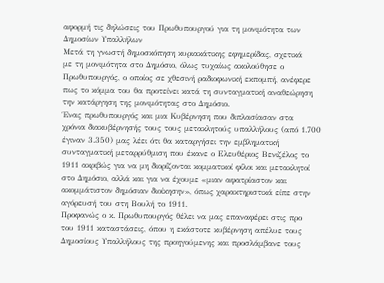αφορμή τις δηλώσεις του Πρωθυπουργού για τη μονιμότητα των
Δημοσίων Υπαλλήλων
Μετά τη γνωστή δημοσκόπηση κυριακάτικης εφημερίδας, σχετικά
με τη μονιμότητα στο Δημόσιο, όλως τυχαίως ακολούθησε ο
Πρωθυπουργός, ο οποίος σε χθεσινή ραδιοφωνική εκπομπή, ανέφερε
πως το κόμμα του θα προτείνει κατά τη συνταγματική αναθεώρηση
την κατάργηση της μονιμότητας στο Δημόσιο.
Ένας πρωθυπουργός και μια Κυβέρνηση που διπλασίασαν στα
χρόνια διακυβέρνησής τους τους μετακλητούς υπαλλήλους (από 1.700
έγιναν 3.350) μας λέει ότι θα καταργήσει την εμβληματική
συνταγματική μεταρρύθμιση που έκανε ο Ελευθέριος Βενιζέλος το
1911 ακριβώς για να μη διορίζονται κομματικοί φίλοι και μετακλητοί
στο Δημόσιο, αλλά και για να έχουμε «μιαν αφατρίαστον και
ακομμάτιστον δημόσιαν διοίκησην», όπως χαρακτηριστικά είπε στην
αγόρευσή του στη Βουλή το 1911.
Προφανώς ο κ. Πρωθυπουργός θέλει να μας επαναφέρει στις προ
του 1911 καταστάσεις, όπου η εκάστοτε κυβέρνηση απέλυε τους
Δημοσίους Υπαλλήλους της προηγούμενης και προσλάμβανε τους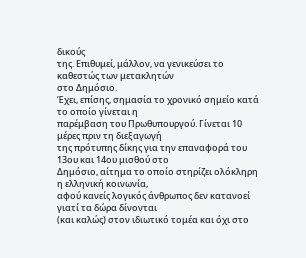δικούς
της. Επιθυμεί, μάλλον, να γενικεύσει το καθεστώς των μετακλητών
στο Δημόσιο.
Έχει, επίσης, σημασία το χρονικό σημείο κατά το οποίο γίνεται η
παρέμβαση του Πρωθυπουργού. Γίνεται 10 μέρες πριν τη διεξαγωγή
της πρότυπης δίκης για την επαναφορά του 13ου και 14ου μισθού στο
Δημόσιο, αίτημα το οποίο στηρίζει ολόκληρη η ελληνική κοινωνία,
αφού κανείς λογικός άνθρωπος δεν κατανοεί γιατί τα δώρα δίνονται
(και καλώς) στον ιδιωτικό τομέα και όχι στο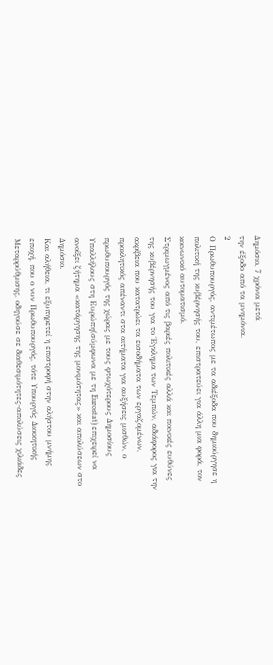Δημόσιο, 7 χρόνια μετά
την έξοδο από τα μνημόνια.
2
Ο Πρωθυπουργός, αντιμέτωπος με τα αδιέξοδα που δημιούργησε η
πολιτική της κυβέρνησής του, επιστρατεύει για άλλη μια φορά, τον
κοινωνικό αυτοματισμό.
Στριμωγμένος από τις βαριές πολιτικές αλλά και ποινικές ευθύνες
της κυβέρνησής του για το Έγκλημα των Τεμπών, αδιάφορος για την
ακρίβεια που κατατρώει τα εισοδήματα των εργαζομένων,
προκλητικός απέναντι στα αιτήματα για αυξήσεις μισθών, ο
πρωθυπουργός της χώρας με τους φτωχότερους Δημοσίους
Υπαλλήλους στη Ευρώπη(σύμφωνα με τη Eurostat) επιχειρεί να
ανοίξει ζήτημα «κατάργησης της μονιμότητας» και απολύσεων στο
Δημόσιο.
Και αλήθεια, τι εξυπηρετεί η επιστροφή στην αλήστου μνήμης
εποχή, που ο νυν Πρωθυπουργός, τότε Υπουργός Διοικητικής
Μεταρρύθμισης, οδηγούσε σε διαθεσιμότητες-απολύσεις χιλιάδες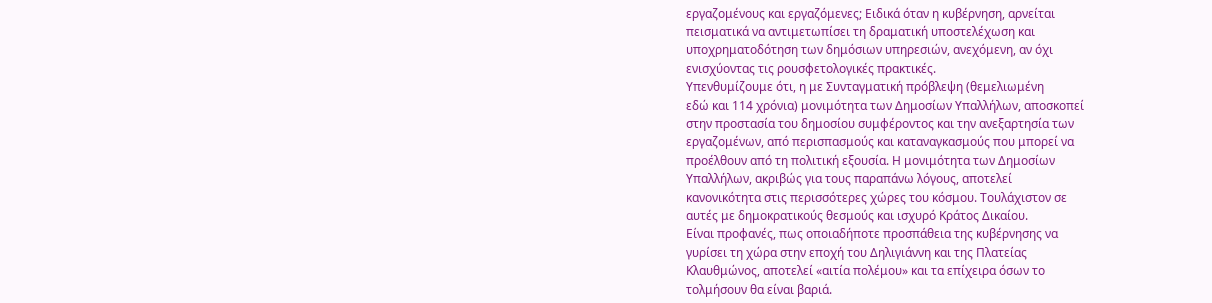εργαζομένους και εργαζόμενες; Ειδικά όταν η κυβέρνηση, αρνείται
πεισματικά να αντιμετωπίσει τη δραματική υποστελέχωση και
υποχρηματοδότηση των δημόσιων υπηρεσιών, ανεχόμενη, αν όχι
ενισχύοντας τις ρουσφετολογικές πρακτικές.
Υπενθυμίζουμε ότι, η με Συνταγματική πρόβλεψη (θεμελιωμένη
εδώ και 114 χρόνια) μονιμότητα των Δημοσίων Υπαλλήλων, αποσκοπεί
στην προστασία του δημοσίου συμφέροντος και την ανεξαρτησία των
εργαζομένων, από περισπασμούς και καταναγκασμούς που μπορεί να
προέλθουν από τη πολιτική εξουσία. Η μονιμότητα των Δημοσίων
Υπαλλήλων, ακριβώς για τους παραπάνω λόγους, αποτελεί
κανονικότητα στις περισσότερες χώρες του κόσμου. Τουλάχιστον σε
αυτές με δημοκρατικούς θεσμούς και ισχυρό Κράτος Δικαίου.
Είναι προφανές, πως οποιαδήποτε προσπάθεια της κυβέρνησης να
γυρίσει τη χώρα στην εποχή του Δηλιγιάννη και της Πλατείας
Κλαυθμώνος, αποτελεί «αιτία πολέμου» και τα επίχειρα όσων το
τολμήσουν θα είναι βαριά.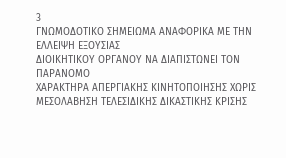3
ΓΝΩΜΟΔΟΤΙΚΟ ΣΗΜΕΙΩΜΑ ΑΝΑΦΟΡΙΚΑ ΜΕ ΤΗΝ ΕΛΛΕΙΨΗ ΕΞΟΥΣΙΑΣ
ΔΙΟΙΚΗΤΙΚΟΥ ΟΡΓΑΝΟΥ ΝΑ ΔΙΑΠΙΣΤΩΝΕΙ ΤΟΝ ΠΑΡΑΝΟΜΟ
ΧΑΡΑΚΤΗΡΑ ΑΠΕΡΓΙΑΚΗΣ ΚΙΝΗΤΟΠΟΙΗΣΗΣ ΧΩΡΙΣ ΜΕΣΟΛΑΒΗΣΗ ΤΕΛΕΣΙΔΙΚΗΣ ΔΙΚΑΣΤΙΚΗΣ ΚΡΙΣΗΣ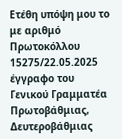Ετέθη υπόψη μου το με αριθμό Πρωτοκόλλου 15275/22.05.2025 έγγραφο του
Γενικού Γραμματέα Πρωτοβάθμιας, Δευτεροβάθμιας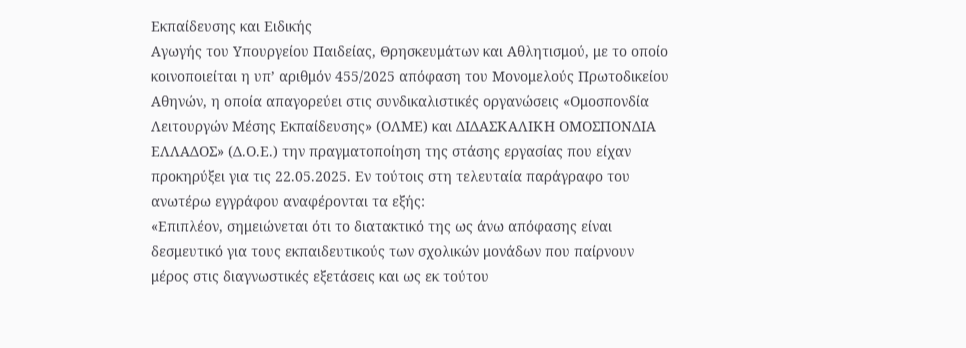Εκπαίδευσης και Ειδικής
Αγωγής του Υπουργείου Παιδείας, Θρησκευμάτων και Αθλητισμού, με το οποίο
κοινοποιείται η υπ’ αριθμόν 455/2025 απόφαση του Μονομελούς Πρωτοδικείου
Αθηνών, η οποία απαγορεύει στις συνδικαλιστικές οργανώσεις «Ομοσπονδία
Λειτουργών Μέσης Εκπαίδευσης» (ΟΛΜΕ) και ΔΙΔΑΣΚΑΛΙΚΗ ΟΜΟΣΠΟΝΔΙΑ
ΕΛΛΑΔΟΣ» (Δ.Ο.Ε.) την πραγματοποίηση της στάσης εργασίας που είχαν
προκηρύξει για τις 22.05.2025. Εν τούτοις στη τελευταία παράγραφο του
ανωτέρω εγγράφου αναφέρονται τα εξής:
«Επιπλέον, σημειώνεται ότι το διατακτικό της ως άνω απόφασης είναι
δεσμευτικό για τους εκπαιδευτικούς των σχολικών μονάδων που παίρνουν
μέρος στις διαγνωστικές εξετάσεις και ως εκ τούτου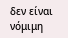δεν είναι νόμιμη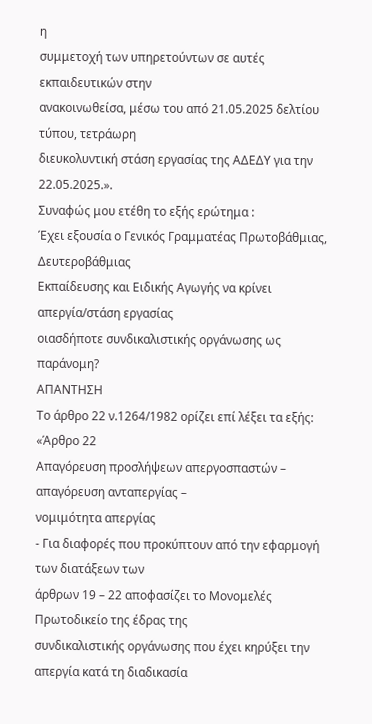η
συμμετοχή των υπηρετούντων σε αυτές εκπαιδευτικών στην
ανακοινωθείσα, μέσω του από 21.05.2025 δελτίου τύπου, τετράωρη
διευκολυντική στάση εργασίας της ΑΔΕΔΥ για την 22.05.2025.».
Συναφώς μου ετέθη το εξής ερώτημα :
Έχει εξουσία ο Γενικός Γραμματέας Πρωτοβάθμιας, Δευτεροβάθμιας
Εκπαίδευσης και Ειδικής Αγωγής να κρίνει απεργία/στάση εργασίας
οιασδήποτε συνδικαλιστικής οργάνωσης ως παράνομη?
AΠΑΝΤΗΣΗ
Το άρθρο 22 ν.1264/1982 ορίζει επί λέξει τα εξής:
«Άρθρο 22
Απαγόρευση προσλήψεων απεργοσπαστών – απαγόρευση ανταπεργίας –
νομιμότητα απεργίας
- Για διαφορές που προκύπτουν από την εφαρμογή των διατάξεων των
άρθρων 19 – 22 αποφασίζει το Μονομελές Πρωτοδικείο της έδρας της
συνδικαλιστικής οργάνωσης που έχει κηρύξει την απεργία κατά τη διαδικασία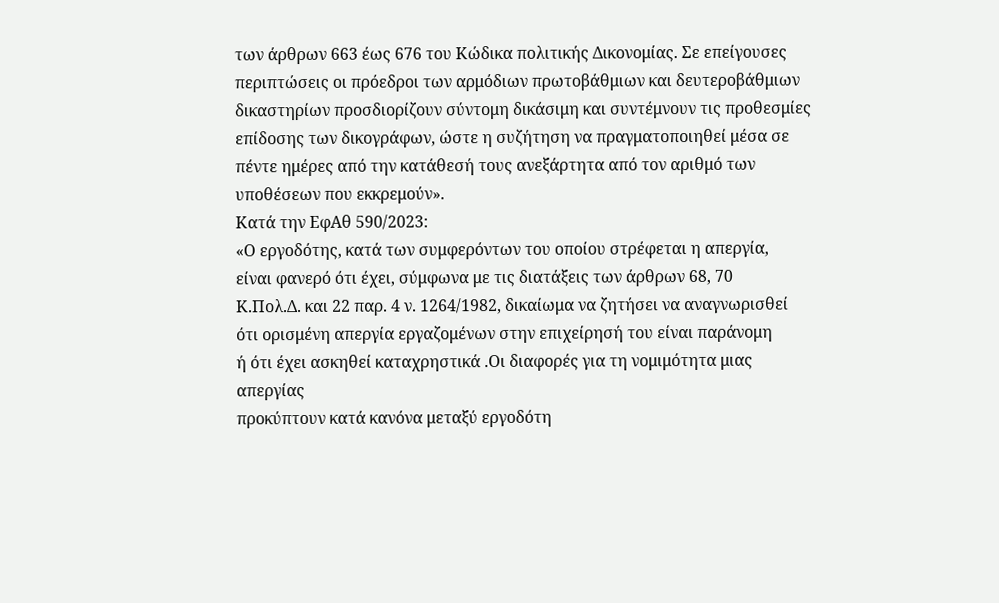των άρθρων 663 έως 676 του Κώδικα πολιτικής Δικονομίας. Σε επείγουσες
περιπτώσεις οι πρόεδροι των αρμόδιων πρωτοβάθμιων και δευτεροβάθμιων
δικαστηρίων προσδιορίζουν σύντομη δικάσιμη και συντέμνουν τις προθεσμίες
επίδοσης των δικογράφων, ώστε η συζήτηση να πραγματοποιηθεί μέσα σε
πέντε ημέρες από την κατάθεσή τους ανεξάρτητα από τον αριθμό των
υποθέσεων που εκκρεμούν».
Κατά την ΕφΑθ 590/2023:
«Ο εργοδότης, κατά των συμφερόντων του οποίου στρέφεται η απεργία,
είναι φανερό ότι έχει, σύμφωνα με τις διατάξεις των άρθρων 68, 70
Κ.Πολ.Δ. και 22 παρ. 4 ν. 1264/1982, δικαίωμα να ζητήσει να αναγνωρισθεί
ότι ορισμένη απεργία εργαζομένων στην επιχείρησή του είναι παράνομη
ή ότι έχει ασκηθεί καταχρηστικά .Οι διαφορές για τη νομιμότητα μιας απεργίας
προκύπτουν κατά κανόνα μεταξύ εργοδότη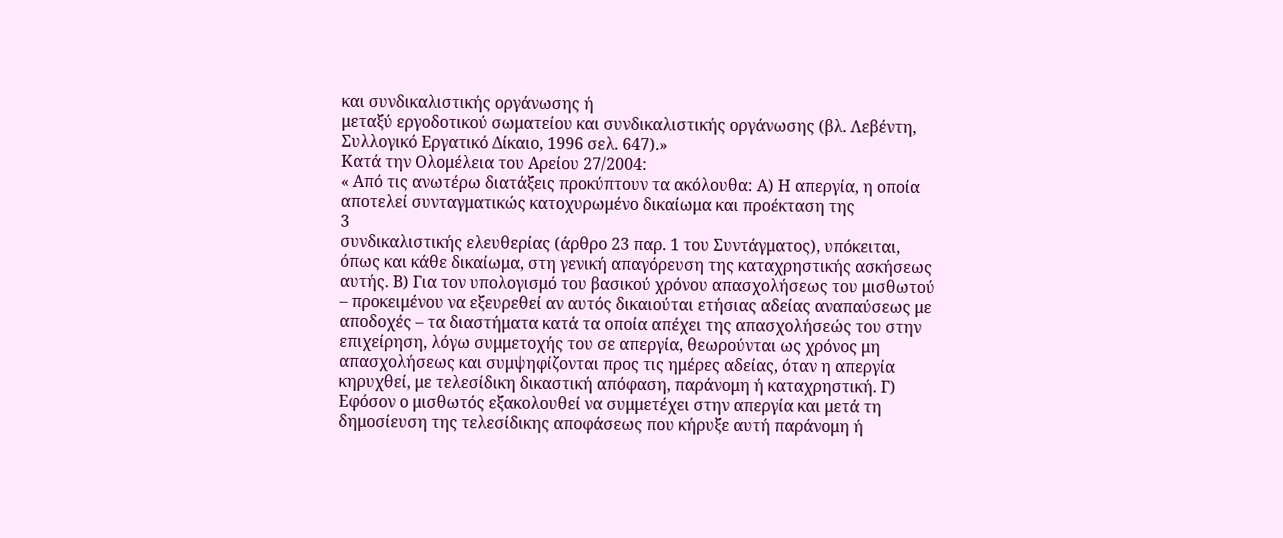και συνδικαλιστικής οργάνωσης ή
μεταξύ εργοδοτικού σωματείου και συνδικαλιστικής οργάνωσης (βλ. Λεβέντη,
Συλλογικό Εργατικό Δίκαιο, 1996 σελ. 647).»
Κατά την Ολομέλεια του Αρείου 27/2004:
« Από τις ανωτέρω διατάξεις προκύπτουν τα ακόλουθα: Α) Η απεργία, η οποία
αποτελεί συνταγματικώς κατοχυρωμένο δικαίωμα και προέκταση της
3
συνδικαλιστικής ελευθερίας (άρθρο 23 παρ. 1 του Συντάγματος), υπόκειται,
όπως και κάθε δικαίωμα, στη γενική απαγόρευση της καταχρηστικής ασκήσεως
αυτής. Β) Για τον υπολογισμό του βασικού χρόνου απασχολήσεως του μισθωτού
– προκειμένου να εξευρεθεί αν αυτός δικαιούται ετήσιας αδείας αναπαύσεως με
αποδοχές – τα διαστήματα κατά τα οποία απέχει της απασχολήσεώς του στην
επιχείρηση, λόγω συμμετοχής του σε απεργία, θεωρούνται ως χρόνος μη
απασχολήσεως και συμψηφίζονται προς τις ημέρες αδείας, όταν η απεργία
κηρυχθεί, με τελεσίδικη δικαστική απόφαση, παράνομη ή καταχρηστική. Γ)
Εφόσον ο μισθωτός εξακολουθεί να συμμετέχει στην απεργία και μετά τη
δημοσίευση της τελεσίδικης αποφάσεως που κήρυξε αυτή παράνομη ή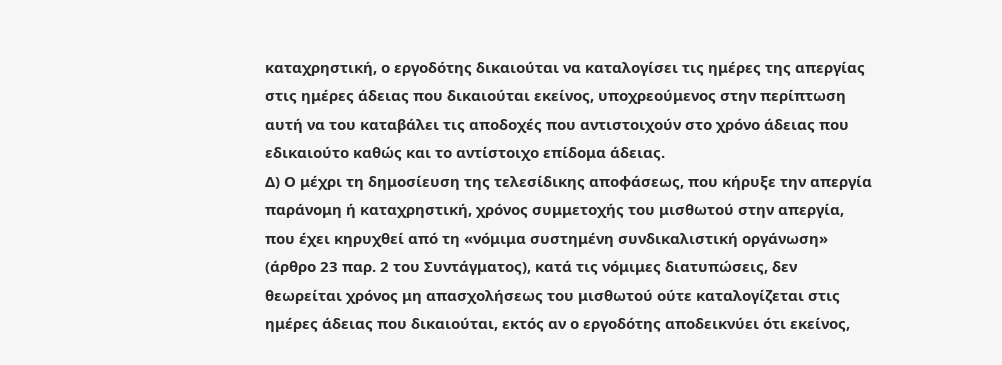καταχρηστική, ο εργοδότης δικαιούται να καταλογίσει τις ημέρες της απεργίας
στις ημέρες άδειας που δικαιούται εκείνος, υποχρεούμενος στην περίπτωση
αυτή να του καταβάλει τις αποδοχές που αντιστοιχούν στο χρόνο άδειας που
εδικαιούτο καθώς και το αντίστοιχο επίδομα άδειας.
Δ) Ο μέχρι τη δημοσίευση της τελεσίδικης αποφάσεως, που κήρυξε την απεργία
παράνομη ή καταχρηστική, χρόνος συμμετοχής του μισθωτού στην απεργία,
που έχει κηρυχθεί από τη «νόμιμα συστημένη συνδικαλιστική οργάνωση»
(άρθρο 23 παρ. 2 του Συντάγματος), κατά τις νόμιμες διατυπώσεις, δεν
θεωρείται χρόνος μη απασχολήσεως του μισθωτού ούτε καταλογίζεται στις
ημέρες άδειας που δικαιούται, εκτός αν ο εργοδότης αποδεικνύει ότι εκείνος,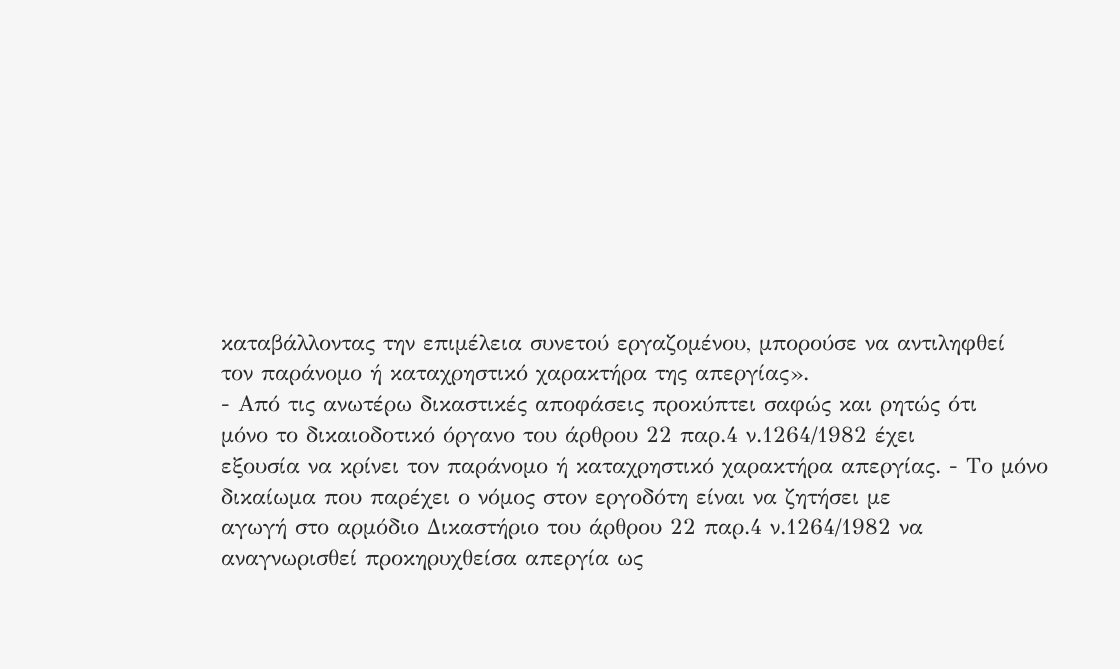καταβάλλοντας την επιμέλεια συνετού εργαζομένου, μπορούσε να αντιληφθεί
τον παράνομο ή καταχρηστικό χαρακτήρα της απεργίας».
- Από τις ανωτέρω δικαστικές αποφάσεις προκύπτει σαφώς και ρητώς ότι
μόνο το δικαιοδοτικό όργανο του άρθρου 22 παρ.4 ν.1264/1982 έχει
εξουσία να κρίνει τον παράνομο ή καταχρηστικό χαρακτήρα απεργίας. - Το μόνο δικαίωμα που παρέχει ο νόμος στον εργοδότη είναι να ζητήσει με
αγωγή στο αρμόδιο Δικαστήριο του άρθρου 22 παρ.4 ν.1264/1982 να
αναγνωρισθεί προκηρυχθείσα απεργία ως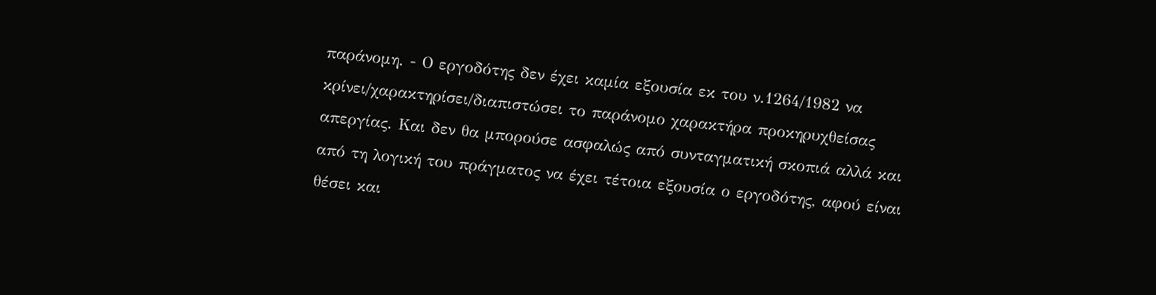παράνομη. - Ο εργοδότης δεν έχει καμία εξουσία εκ του ν.1264/1982 να
κρίνει/χαρακτηρίσει/διαπιστώσει το παράνομο χαρακτήρα προκηρυχθείσας
απεργίας. Και δεν θα μπορούσε ασφαλώς από συνταγματική σκοπιά αλλά και
από τη λογική του πράγματος να έχει τέτοια εξουσία ο εργοδότης, αφού είναι
θέσει και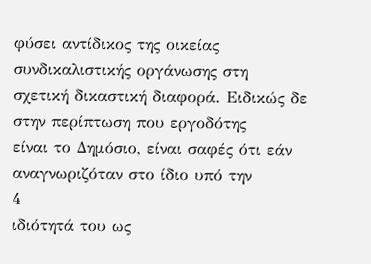φύσει αντίδικος της οικείας συνδικαλιστικής οργάνωσης στη
σχετική δικαστική διαφορά. Ειδικώς δε στην περίπτωση που εργοδότης
είναι το Δημόσιο, είναι σαφές ότι εάν αναγνωριζόταν στο ίδιο υπό την
4
ιδιότητά του ως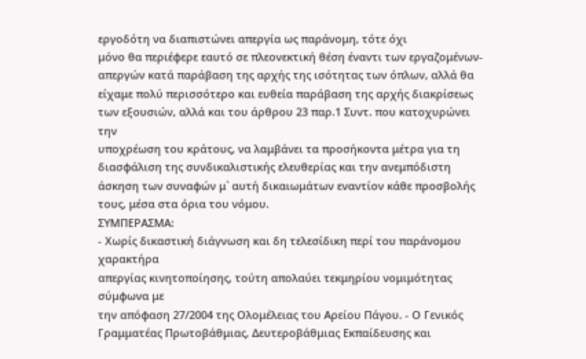εργοδότη να διαπιστώνει απεργία ως παράνομη, τότε όχι
μόνο θα περιέφερε εαυτό σε πλεονεκτική θέση έναντι των εργαζομένων-
απεργών κατά παράβαση της αρχής της ισότητας των όπλων, αλλά θα
είχαμε πολύ περισσότερο και ευθεία παράβαση της αρχής διακρίσεως
των εξουσιών, αλλά και του άρθρου 23 παρ.1 Συντ. που κατοχυρώνει την
υποχρέωση του κράτους, να λαμβάνει τα προσήκοντα μέτρα για τη
διασφάλιση της συνδικαλιστικής ελευθερίας και την ανεμπόδιστη
άσκηση των συναφών μ` αυτή δικαιωμάτων εναντίον κάθε προσβολής
τους, μέσα στα όρια του νόμου.
ΣΥΜΠΕΡΑΣΜΑ:
- Χωρίς δικαστική διάγνωση και δη τελεσίδικη περί του παράνομου χαρακτήρα
απεργίας κινητοποίησης, τούτη απολαύει τεκμηρίου νομιμότητας σύμφωνα με
την απόφαση 27/2004 της Ολομέλειας του Αρείου Πάγου. - Ο Γενικός Γραμματέας Πρωτοβάθμιας, Δευτεροβάθμιας Εκπαίδευσης και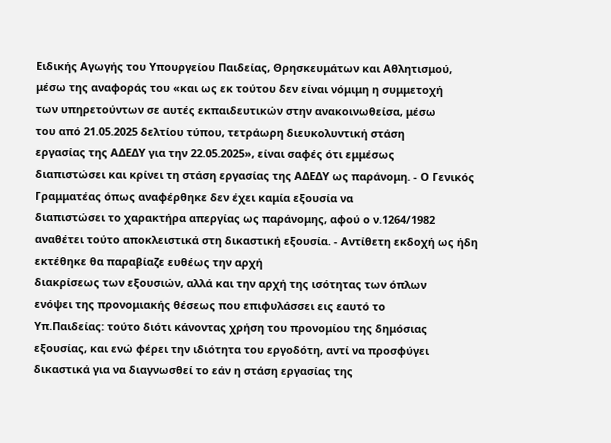Ειδικής Αγωγής του Υπουργείου Παιδείας, Θρησκευμάτων και Αθλητισμού,
μέσω της αναφοράς του «και ως εκ τούτου δεν είναι νόμιμη η συμμετοχή
των υπηρετούντων σε αυτές εκπαιδευτικών στην ανακοινωθείσα, μέσω
του από 21.05.2025 δελτίου τύπου, τετράωρη διευκολυντική στάση
εργασίας της ΑΔΕΔΥ για την 22.05.2025», είναι σαφές ότι εμμέσως
διαπιστώσει και κρίνει τη στάση εργασίας της ΑΔΕΔΥ ως παράνομη. - Ο Γενικός Γραμματέας όπως αναφέρθηκε δεν έχει καμία εξουσία να
διαπιστώσει το χαρακτήρα απεργίας ως παράνομης, αφού ο ν.1264/1982
αναθέτει τούτο αποκλειστικά στη δικαστική εξουσία. - Αντίθετη εκδοχή ως ήδη εκτέθηκε θα παραβίαζε ευθέως την αρχή
διακρίσεως των εξουσιών, αλλά και την αρχή της ισότητας των όπλων
ενόψει της προνομιακής θέσεως που επιφυλάσσει εις εαυτό το
Υπ.Παιδείας: τούτο διότι κάνοντας χρήση του προνομίου της δημόσιας
εξουσίας, και ενώ φέρει την ιδιότητα του εργοδότη, αντί να προσφύγει
δικαστικά για να διαγνωσθεί το εάν η στάση εργασίας της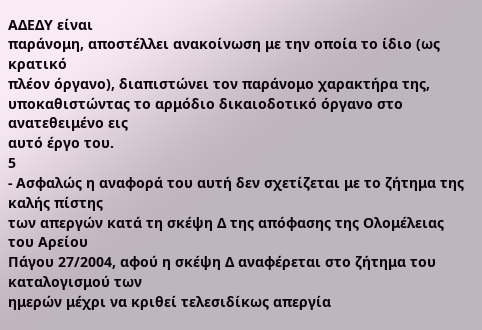ΑΔΕΔΥ είναι
παράνομη, αποστέλλει ανακοίνωση με την οποία το ίδιο (ως κρατικό
πλέον όργανο), διαπιστώνει τον παράνομο χαρακτήρα της,
υποκαθιστώντας το αρμόδιο δικαιοδοτικό όργανο στο ανατεθειμένο εις
αυτό έργο του.
5
- Ασφαλώς η αναφορά του αυτή δεν σχετίζεται με το ζήτημα της καλής πίστης
των απεργών κατά τη σκέψη Δ της απόφασης της Ολομέλειας του Αρείου
Πάγου 27/2004, αφού η σκέψη Δ αναφέρεται στο ζήτημα του καταλογισμού των
ημερών μέχρι να κριθεί τελεσιδίκως απεργία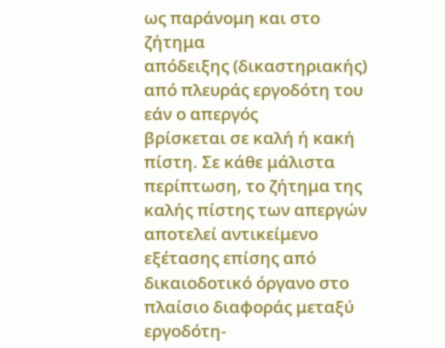ως παράνομη και στο ζήτημα
απόδειξης (δικαστηριακής) από πλευράς εργοδότη του εάν ο απεργός
βρίσκεται σε καλή ή κακή πίστη. Σε κάθε μάλιστα περίπτωση, το ζήτημα της
καλής πίστης των απεργών αποτελεί αντικείμενο εξέτασης επίσης από
δικαιοδοτικό όργανο στο πλαίσιο διαφοράς μεταξύ εργοδότη-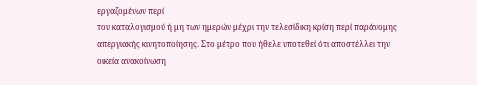εργαζομένων περί
του καταλογισμού ή μη των ημερών μέχρι την τελεσίδικη κρίση περί παράνομης
απεργιακής κινητοποίησης. Στο μέτρο που ήθελε υποτεθεί ότι αποστέλλει την
οικεία ανακοίνωση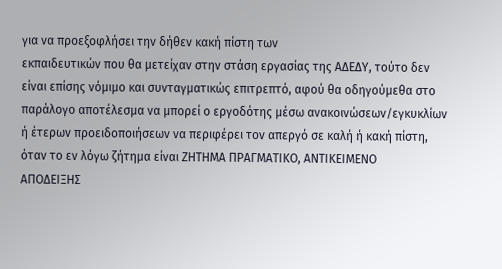για να προεξοφλήσει την δήθεν κακή πίστη των
εκπαιδευτικών που θα μετείχαν στην στάση εργασίας της ΑΔΕΔΥ, τούτο δεν
είναι επίσης νόμιμο και συνταγματικώς επιτρεπτό, αφού θα οδηγούμεθα στο
παράλογο αποτέλεσμα να μπορεί ο εργοδότης μέσω ανακοινώσεων/εγκυκλίων
ή έτερων προειδοποιήσεων να περιφέρει τον απεργό σε καλή ή κακή πίστη,
όταν το εν λόγω ζήτημα είναι ΖΗΤΗΜΑ ΠΡΑΓΜΑΤΙΚΟ, ΑΝΤΙΚΕΙΜΕΝΟ
ΑΠΟΔΕΙΞΗΣ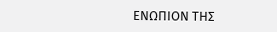ΕΝΩΠΙΟΝ ΤΗΣ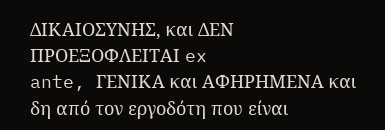ΔΙΚΑΙΟΣΥΝΗΣ, και ΔΕΝ ΠΡΟΕΞΟΦΛΕΙΤΑΙ ex
ante, ΓΕΝΙΚΑ και ΑΦΗΡΗΜΕΝΑ και δη από τον εργοδότη που είναι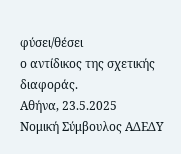φύσει/θέσει
ο αντίδικος της σχετικής διαφοράς.
Αθήνα, 23.5.2025
Νομική Σύμβουλος ΑΔΕΔΥ